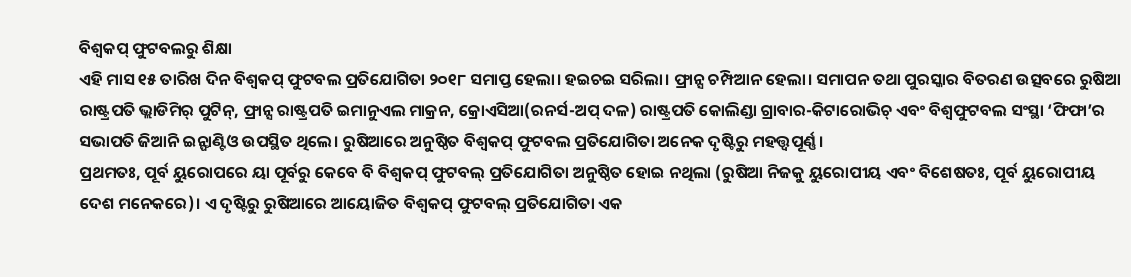ବିଶ୍ବକପ୍ ଫୁଟବଲରୁ ଶିକ୍ଷା
ଏହି ମାସ ୧୫ ତାରିଖ ଦିନ ବିଶ୍ବକପ୍ ଫୁଟବଲ ପ୍ରତିଯୋଗିତା ୨୦୧୮ ସମାପ୍ତ ହେଲା। ହଇଚଇ ସରିଲା। ଫ୍ରାନ୍ସ ଚମ୍ପିଆନ ହେଲା। ସମାପନ ତଥା ପୁରସ୍କାର ବିତରଣ ଉତ୍ସବରେ ରୁଷିଆ ରାଷ୍ଟ୍ରପତି ଭ୍ଲାଡିମିର୍ ପୁଟିନ୍, ଫ୍ରାନ୍ସ ରାଷ୍ଟ୍ରପତି ଇମାନୁଏଲ ମାକ୍ରନ, କ୍ରୋଏସିଆ(ରନର୍ସ-ଅପ୍ ଦଳ) ରାଷ୍ଟ୍ରପତି କୋଲିଣ୍ଡା ଗ୍ରାବାର-କିଟାରୋଭିଚ୍ ଏବଂ ବିଶ୍ବଫୁଟବଲ ସଂସ୍ଥା ‘ଫିଫା’ର ସଭାପତି ଜିଆନି ଇନ୍ଫାଣ୍ଟିଓ ଉପସ୍ଥିତ ଥିଲେ। ରୁଷିଆରେ ଅନୁଷ୍ଠିତ ବିଶ୍ବକପ୍ ଫୁଟବଲ ପ୍ରତିଯୋଗିତା ଅନେକ ଦୃଷ୍ଟିରୁ ମହତ୍ତ୍ବପୂର୍ଣ୍ଣ।
ପ୍ରଥମତଃ, ପୂର୍ବ ୟୁରୋପରେ ୟା ପୂର୍ବରୁ କେବେ ବି ବିଶ୍ବକପ୍ ଫୁଟବଲ୍ ପ୍ରତିଯୋଗିତା ଅନୁଷ୍ଠିତ ହୋଇ ନଥିଲା (ରୁଷିଆ ନିଜକୁ ୟୁରୋପୀୟ ଏବଂ ବିଶେଷତଃ, ପୂର୍ବ ୟୁରୋପୀୟ ଦେଶ ମନେକରେ)। ଏ ଦୃଷ୍ଟିରୁ ରୁଷିଆରେ ଆୟୋଜିତ ବିଶ୍ବକପ୍ ଫୁଟବଲ୍ ପ୍ରତିଯୋଗିତା ଏକ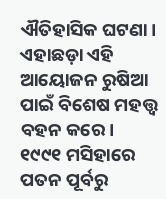ଐତିହାସିକ ଘଟଣା। ଏହାଛଡ଼ା ଏହି ଆୟୋଜନ ରୁଷିଆ ପାଇଁ ବିଶେଷ ମହତ୍ତ୍ବ ବହନ କରେ। ୧୯୯୧ ମସିହାରେ ପତନ ପୂର୍ବରୁ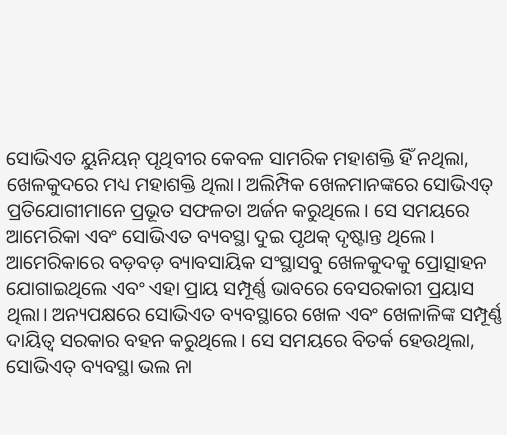ସୋଭିଏତ ୟୁନିୟନ୍ ପୃଥିବୀର କେବଳ ସାମରିକ ମହାଶକ୍ତି ହିଁ ନଥିଲା, ଖେଳକୁଦରେ ମଧ୍ୟ ମହାଶକ୍ତି ଥିଲା। ଅଲିମ୍ପିକ ଖେଳମାନଙ୍କରେ ସୋଭିଏତ୍ ପ୍ରତିଯୋଗୀମାନେ ପ୍ରଭୂତ ସଫଳତା ଅର୍ଜନ କରୁଥିଲେ। ସେ ସମୟରେ ଆମେରିକା ଏବଂ ସୋଭିଏତ ବ୍ୟବସ୍ଥା ଦୁଇ ପୃଥକ୍ ଦୃଷ୍ଟାନ୍ତ ଥିଲେ। ଆମେରିକାରେ ବଡ଼ବଡ଼ ବ୍ୟାବସାୟିକ ସଂସ୍ଥାସବୁ ଖେଳକୁଦକୁ ପ୍ରୋତ୍ସାହନ ଯୋଗାଇଥିଲେ ଏବଂ ଏହା ପ୍ରାୟ ସମ୍ପୂର୍ଣ୍ଣ ଭାବରେ ବେସରକାରୀ ପ୍ରୟାସ ଥିଲା। ଅନ୍ୟପକ୍ଷରେ ସୋଭିଏତ ବ୍ୟବସ୍ଥାରେ ଖେଳ ଏବଂ ଖେଳାଳିଙ୍କ ସମ୍ପୂର୍ଣ୍ଣ ଦାୟିତ୍ବ ସରକାର ବହନ କରୁଥିଲେ। ସେ ସମୟରେ ବିତର୍କ ହେଉଥିଲା, ସୋଭିଏତ୍ ବ୍ୟବସ୍ଥା ଭଲ ନା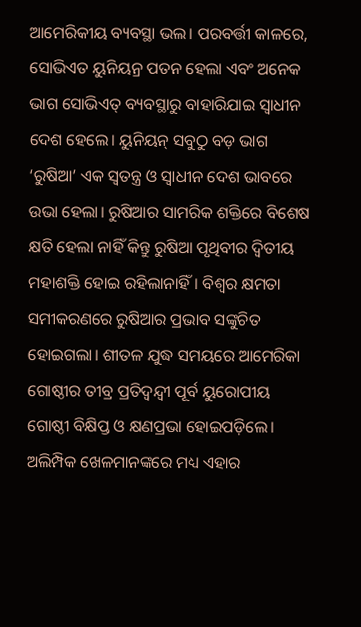ଆମେରିକୀୟ ବ୍ୟବସ୍ଥା ଭଲ। ପରବର୍ତ୍ତୀ କାଳରେ, ସୋଭିଏତ ୟୁନିୟନ୍ର ପତନ ହେଲା ଏବଂ ଅନେକ ଭାଗ ସୋଭିଏତ୍ ବ୍ୟବସ୍ଥାରୁ ବାହାରିଯାଇ ସ୍ବାଧୀନ ଦେଶ ହେଲେ। ୟୁନିୟନ୍ ସବୁଠୁ ବଡ଼ ଭାଗ ‘ରୁଷିଆ’ ଏକ ସ୍ବତନ୍ତ୍ର ଓ ସ୍ବାଧୀନ ଦେଶ ଭାବରେ ଉଭା ହେଲା। ରୁଷିଆର ସାମରିକ ଶକ୍ତିରେ ବିଶେଷ କ୍ଷତି ହେଲା ନାହିଁ କିନ୍ତୁ ରୁଷିଆ ପୃଥିବୀର ଦ୍ବିତୀୟ ମହାଶକ୍ତି ହୋଇ ରହିଲାନାହିଁ। ବିଶ୍ବର କ୍ଷମତା ସମୀକରଣରେ ରୁଷିଆର ପ୍ରଭାବ ସଙ୍କୁଚିତ ହୋଇଗଲା। ଶୀତଳ ଯୁଦ୍ଧ ସମୟରେ ଆମେରିକା ଗୋଷ୍ଠୀର ତୀବ୍ର ପ୍ରତିଦ୍ବନ୍ଦ୍ବୀ ପୂର୍ବ ୟୁରୋପୀୟ ଗୋଷ୍ଠୀ ବିକ୍ଷିପ୍ତ ଓ କ୍ଷଣପ୍ରଭା ହୋଇପଡ଼ିଲେ। ଅଲିମ୍ପିକ ଖେଳମାନଙ୍କରେ ମଧ୍ୟ ଏହାର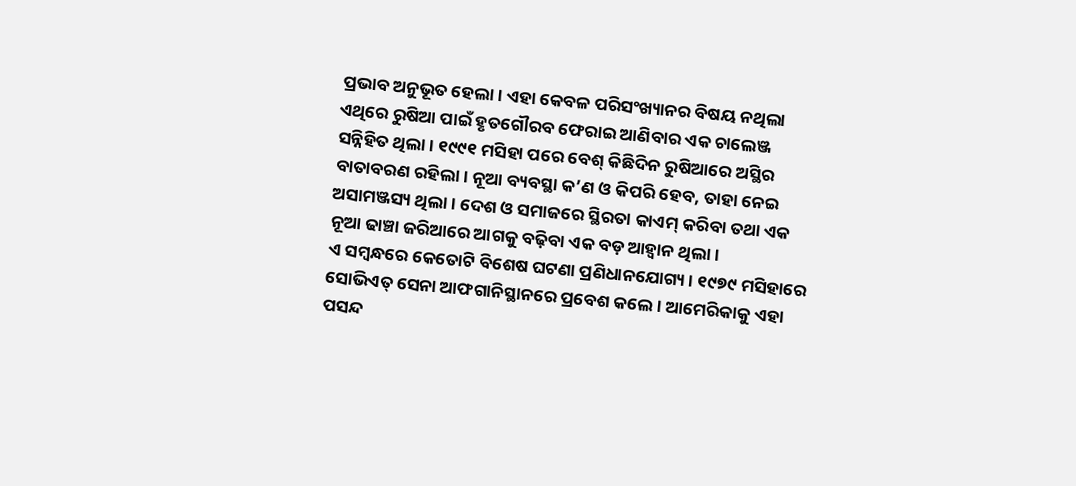ପ୍ରଭାବ ଅନୁଭୂତ ହେଲା। ଏହା କେବଳ ପରିସଂଖ୍ୟାନର ବିଷୟ ନଥିଲା ଏଥିରେ ରୁଷିଆ ପାଇଁ ହୃତଗୌରବ ଫେରାଇ ଆଣିବାର ଏକ ଚାଲେଞ୍ଜ ସନ୍ନିହିତ ଥିଲା। ୧୯୯୧ ମସିହା ପରେ ବେଶ୍ କିଛିଦିନ ରୁଷିଆରେ ଅସ୍ଥିର ବାତାବରଣ ରହିଲା। ନୂଆ ବ୍ୟବସ୍ଥା କ’ଣ ଓ କିପରି ହେବ, ତାହା ନେଇ ଅସାମଞ୍ଜସ୍ୟ ଥିଲା। ଦେଶ ଓ ସମାଜରେ ସ୍ଥିରତା କାଏମ୍ କରିବା ତଥା ଏକ ନୂଆ ଢାଞ୍ଚା ଜରିଆରେ ଆଗକୁ ବଢ଼ିବା ଏକ ବଡ଼ ଆହ୍ବାନ ଥିଲା।
ଏ ସମ୍ବନ୍ଧରେ କେତୋଟି ବିଶେଷ ଘଟଣା ପ୍ରଣିଧାନଯୋଗ୍ୟ। ୧୯୭୯ ମସିହାରେ ସୋଭିଏତ୍ ସେନା ଆଫଗାନିସ୍ଥାନରେ ପ୍ରବେଶ କଲେ। ଆମେରିକାକୁ ଏହା ପସନ୍ଦ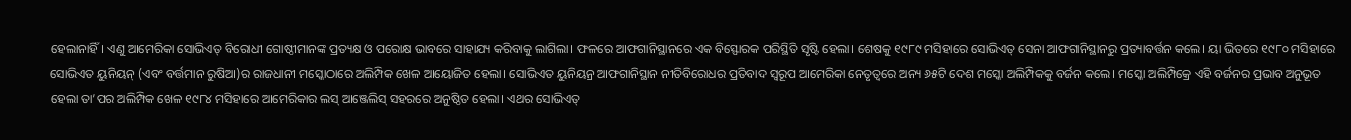ହେଲାନାହିଁ। ଏଣୁ ଆମେରିକା ସୋଭିଏତ୍ ବିରୋଧୀ ଗୋଷ୍ଠୀମାନଙ୍କ ପ୍ରତ୍ୟକ୍ଷ ଓ ପରୋକ୍ଷ ଭାବରେ ସାହାଯ୍ୟ କରିବାକୁ ଲାଗିଲା। ଫଳରେ ଆଫଗାନିସ୍ଥାନରେ ଏକ ବିସ୍ଫୋରକ ପରିସ୍ଥିତି ସୃଷ୍ଟି ହେଲା। ଶେଷକୁ ୧୯୮୯ ମସିହାରେ ସୋଭିଏତ୍ ସେନା ଆଫଗାନିସ୍ଥାନରୁ ପ୍ରତ୍ୟାବର୍ତ୍ତନ କଲେ। ୟା ଭିତରେ ୧୯୮୦ ମସିହାରେ ସୋଭିଏତ ୟୁନିୟନ୍ (ଏବଂ ବର୍ତ୍ତମାନ ରୁଷିଆ)ର ରାଜଧାନୀ ମସ୍କୋଠାରେ ଅଲିମ୍ପିକ ଖେଳ ଆୟୋଜିତ ହେଲା। ସୋଭିଏତ ୟୁନିୟନ୍ର ଆଫଗାନିସ୍ଥାନ ନୀତିବିରୋଧର ପ୍ରତିବାଦ ସ୍ବରୂପ ଆମେରିକା ନେତୃତ୍ବରେ ଅନ୍ୟ ୬୫ଟି ଦେଶ ମସ୍କୋ ଅଲିମ୍ପିକକୁ ବର୍ଜନ କଲେ। ମସ୍କୋ ଅଲିମ୍ପିକ୍ରେ ଏହି ବର୍ଜନର ପ୍ରଭାବ ଅନୁଭୂତ ହେଲା ତା’ପର ଅଲିମ୍ପିକ ଖେଳ ୧୯୮୪ ମସିହାରେ ଆମେରିକାର ଲସ୍ ଆଞ୍ଜେଲିସ୍ ସହରରେ ଅନୁଷ୍ଠିତ ହେଲା। ଏଥର ସୋଭିଏତ୍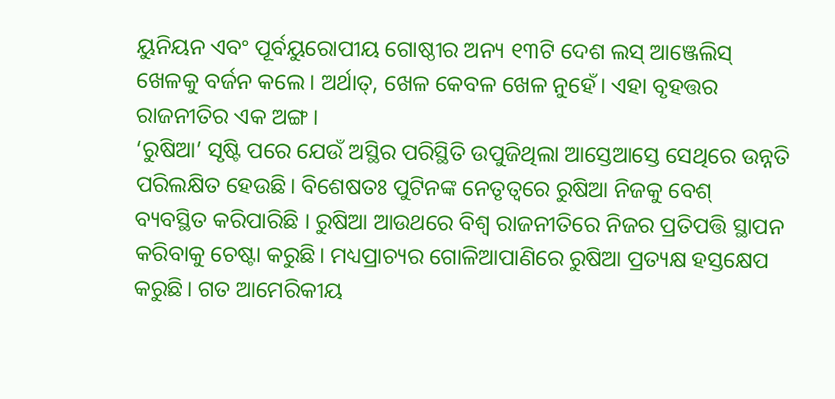ୟୁନିୟନ ଏବଂ ପୂର୍ବୟୁରୋପୀୟ ଗୋଷ୍ଠୀର ଅନ୍ୟ ୧୩ଟି ଦେଶ ଲସ୍ ଆଞ୍ଜେଲିସ୍ ଖେଳକୁ ବର୍ଜନ କଲେ। ଅର୍ଥାତ୍, ଖେଳ କେବଳ ଖେଳ ନୁହେଁ। ଏହା ବୃହତ୍ତର ରାଜନୀତିର ଏକ ଅଙ୍ଗ।
‘ରୁଷିଆ’ ସୃଷ୍ଟି ପରେ ଯେଉଁ ଅସ୍ଥିର ପରିସ୍ଥିତି ଉପୁଜିଥିଲା ଆସ୍ତେଆସ୍ତେ ସେଥିରେ ଉନ୍ନତି ପରିଲକ୍ଷିତ ହେଉଛି। ବିଶେଷତଃ ପୁଟିନଙ୍କ ନେତୃତ୍ବରେ ରୁଷିଆ ନିଜକୁ ବେଶ୍ ବ୍ୟବସ୍ଥିତ କରିପାରିଛି । ରୁଷିଆ ଆଉଥରେ ବିଶ୍ବ ରାଜନୀତିରେ ନିଜର ପ୍ରତିପତ୍ତି ସ୍ଥାପନ କରିବାକୁ ଚେଷ୍ଟା କରୁଛି। ମଧ୍ୟପ୍ରାଚ୍ୟର ଗୋଳିଆପାଣିରେ ରୁଷିଆ ପ୍ରତ୍ୟକ୍ଷ ହସ୍ତକ୍ଷେପ କରୁଛି। ଗତ ଆମେରିକୀୟ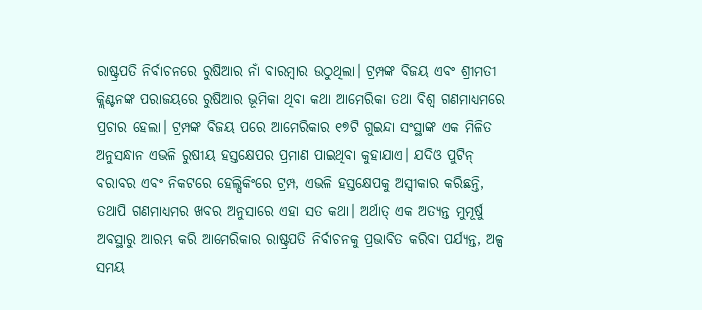ରାଷ୍ଟ୍ରପତି ନିର୍ବାଚନରେ ରୁଷିଆର ନାଁ ବାରମ୍ବାର ଉଠୁଥିଲା। ଟ୍ରମ୍ପଙ୍କ ବିଜୟ ଏବଂ ଶ୍ରୀମତୀ କ୍ଲିଣ୍ଟନଙ୍କ ପରାଜୟରେ ରୁଷିଆର ଭୂମିକା ଥିବା କଥା ଆମେରିକା ତଥା ବିଶ୍ବ ଗଣମାଧ୍ୟମରେ ପ୍ରଚାର ହେଲା। ଟ୍ରମ୍ପଙ୍କ ବିଜୟ ପରେ ଆମେରିକାର ୧୭ଟି ଗୁଇନ୍ଦା ସଂସ୍ଥାଙ୍କ ଏକ ମିଳିତ ଅନୁସନ୍ଧାନ ଏଭଳି ରୁଷୀୟ ହସ୍ତକ୍ଷେପର ପ୍ରମାଣ ପାଇଥିବା କୁହାଯାଏ। ଯଦିଓ ପୁଟିନ୍ ବରାବର ଏବଂ ନିକଟରେ ହେଲ୍ସିକିଂରେ ଟ୍ରମ୍ପ, ଏଭଳି ହସ୍ତକ୍ଷେପକୁ ଅସ୍ବୀକାର କରିଛନ୍ତି, ତଥାପି ଗଣମାଧ୍ୟମର ଖବର ଅନୁସାରେ ଏହା ସତ କଥା। ଅର୍ଥାତ୍ ଏକ ଅତ୍ୟନ୍ତ ମୁମୂର୍ଷୁ ଅବସ୍ଥାରୁ ଆରମ୍ଭ କରି ଆମେରିକାର ରାଷ୍ଟ୍ରପତି ନିର୍ବାଚନକୁ ପ୍ରଭାବିତ କରିବା ପର୍ଯ୍ୟନ୍ତ, ଅଳ୍ପ ସମୟ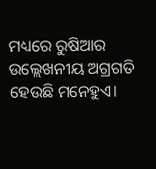ମଧ୍ୟରେ ରୁଷିଆର ଉଲ୍ଲେଖନୀୟ ଅଗ୍ରଗତି ହେଉଛି ମନେହୁଏ।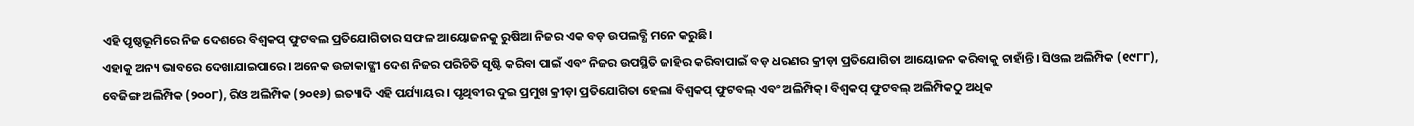ଏହି ପୃଷ୍ଠଭୂମିରେ ନିଜ ଦେଶରେ ବିଶ୍ବକପ୍ ଫୁଟବଲ ପ୍ରତିଯୋଗିତାର ସଫଳ ଆୟୋଜନକୁ ରୁଷିଆ ନିଜର ଏକ ବଡ଼ ଉପଲବ୍ଧି ମନେ କରୁଛି।
ଏହାକୁ ଅନ୍ୟ ଭାବରେ ଦେଖାଯାଇପାରେ। ଅନେକ ଉଚ୍ଚାକାଙ୍କ୍ଷୀ ଦେଶ ନିଜର ପରିଚିତି ସୃଷ୍ଟି କରିବା ପାଇଁ ଏବଂ ନିଜର ଉପସ୍ଥିତି ଜାହିର କରିବାପାଇଁ ବଡ଼ ଧରଣର କ୍ରୀଡ଼ା ପ୍ରତିଯୋଗିତା ଆୟୋଜନ କରିବାକୁ ଚାହାଁନ୍ତି। ସିଓଲ ଅଲିମ୍ପିକ (୧୯୮୮), ବେଜିଙ୍ଗ ଅଲିମ୍ପିକ (୨୦୦୮), ରିଓ ଅଲିମ୍ପିକ (୨୦୧୬) ଇତ୍ୟାଦି ଏହି ପର୍ଯ୍ୟାୟର। ପୃଥିବୀର ଦୁଇ ପ୍ରମୁଖ କ୍ରୀଡ଼ା ପ୍ରତିଯୋଗିତା ହେଲା ବିଶ୍ବକପ୍ ଫୁଟବଲ୍ ଏବଂ ଅଲିମ୍ପିକ୍। ବିଶ୍ବକପ୍ ଫୁଟବଲ୍ ଅଲିମ୍ପିକଠୁ ଅଧିକ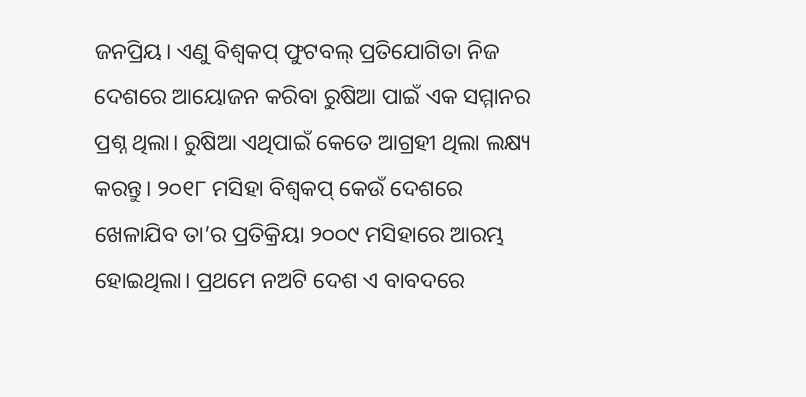ଜନପ୍ରିୟ। ଏଣୁ ବିଶ୍ବକପ୍ ଫୁଟବଲ୍ ପ୍ରତିଯୋଗିତା ନିଜ ଦେଶରେ ଆୟୋଜନ କରିବା ରୁଷିଆ ପାଇଁ ଏକ ସମ୍ମାନର ପ୍ରଶ୍ନ ଥିଲା। ରୁଷିଆ ଏଥିପାଇଁ କେତେ ଆଗ୍ରହୀ ଥିଲା ଲକ୍ଷ୍ୟ କରନ୍ତୁ। ୨୦୧୮ ମସିହା ବିଶ୍ବକପ୍ କେଉଁ ଦେଶରେ ଖେଳାଯିବ ତା’ର ପ୍ରତିକ୍ରିୟା ୨୦୦୯ ମସିହାରେ ଆରମ୍ଭ ହୋଇଥିଲା। ପ୍ରଥମେ ନଅଟି ଦେଶ ଏ ବାବଦରେ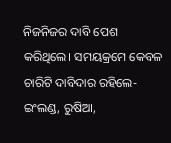ନିଜନିଜର ଦାବି ପେଶ କରିଥିଲେ। ସମୟକ୍ରମେ କେବଳ ଚାରିଟି ଦାବିଦାର ରହିଲେ- ଇଂଲଣ୍ଡ, ରୁଷିଆ,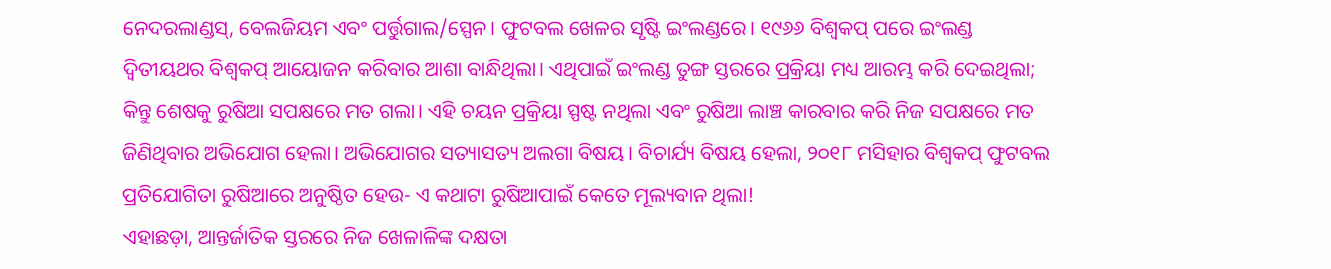ନେଦରଲାଣ୍ଡସ୍, ବେଲଜିୟମ ଏବଂ ପର୍ତ୍ତୁଗାଲ/ସ୍ପେନ। ଫୁଟବଲ ଖେଳର ସୃଷ୍ଟି ଇଂଲଣ୍ଡରେ। ୧୯୬୬ ବିଶ୍ବକପ୍ ପରେ ଇଂଲଣ୍ଡ ଦ୍ବିତୀୟଥର ବିଶ୍ବକପ୍ ଆୟୋଜନ କରିବାର ଆଶା ବାନ୍ଧିଥିଲା। ଏଥିପାଇଁ ଇଂଲଣ୍ଡ ତୁଙ୍ଗ ସ୍ତରରେ ପ୍ରକ୍ରିୟା ମଧ୍ୟ ଆରମ୍ଭ କରି ଦେଇଥିଲା; କିନ୍ତୁ ଶେଷକୁ ରୁଷିଆ ସପକ୍ଷରେ ମତ ଗଲା। ଏହି ଚୟନ ପ୍ରକ୍ରିୟା ସ୍ପଷ୍ଟ ନଥିଲା ଏବଂ ରୁଷିଆ ଲାଞ୍ଚ କାରବାର କରି ନିଜ ସପକ୍ଷରେ ମତ ଜିଣିଥିବାର ଅଭିଯୋଗ ହେଲା। ଅଭିଯୋଗର ସତ୍ୟାସତ୍ୟ ଅଲଗା ବିଷୟ। ବିଚାର୍ଯ୍ୟ ବିଷୟ ହେଲା, ୨୦୧୮ ମସିହାର ବିଶ୍ବକପ୍ ଫୁଟବଲ ପ୍ରତିଯୋଗିତା ରୁଷିଆରେ ଅନୁଷ୍ଠିତ ହେଉ- ଏ କଥାଟା ରୁଷିଆପାଇଁ କେତେ ମୂଲ୍ୟବାନ ଥିଲା!
ଏହାଛଡ଼ା, ଆନ୍ତର୍ଜାତିକ ସ୍ତରରେ ନିଜ ଖେଳାଳିଙ୍କ ଦକ୍ଷତା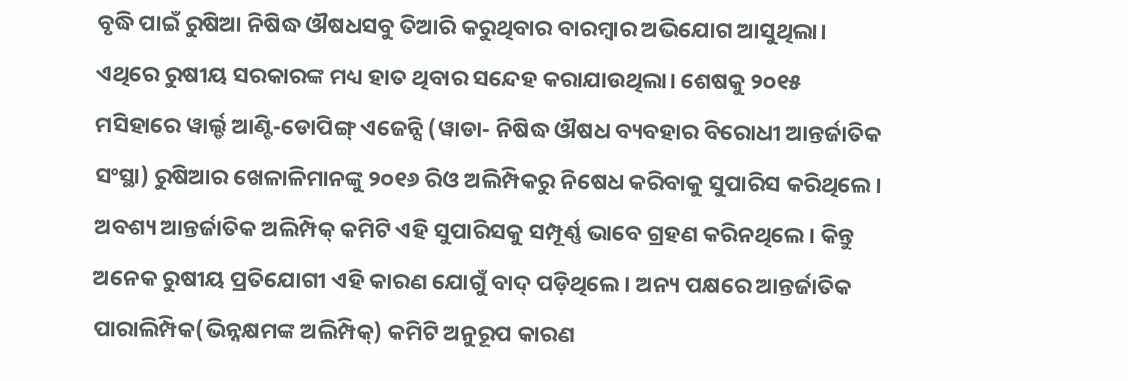ବୃଦ୍ଧି ପାଇଁ ରୁଷିଆ ନିଷିଦ୍ଧ ଔଷଧସବୁ ତିଆରି କରୁଥିବାର ବାରମ୍ବାର ଅଭିଯୋଗ ଆସୁଥିଲା। ଏଥିରେ ରୁଷୀୟ ସରକାରଙ୍କ ମଧ୍ୟ ହାତ ଥିବାର ସନ୍ଦେହ କରାଯାଉଥିଲା। ଶେଷକୁ ୨୦୧୫ ମସିହାରେ ୱାର୍ଲ୍ଡ ଆଣ୍ଟି-ଡୋପିଙ୍ଗ୍ ଏଜେନ୍ସି (ୱାଡା- ନିଷିଦ୍ଧ ଔଷଧ ବ୍ୟବହାର ବିରୋଧୀ ଆନ୍ତର୍ଜାତିକ ସଂସ୍ଥା) ରୁଷିଆର ଖେଳାଳିମାନଙ୍କୁ ୨୦୧୬ ରିଓ ଅଲିମ୍ପିକରୁ ନିଷେଧ କରିବାକୁ ସୁପାରିସ କରିଥିଲେ। ଅବଶ୍ୟ ଆନ୍ତର୍ଜାତିକ ଅଲିମ୍ପିକ୍ କମିଟି ଏହି ସୁପାରିସକୁ ସମ୍ପୂର୍ଣ୍ଣ ଭାବେ ଗ୍ରହଣ କରିନଥିଲେ। କିନ୍ତୁ ଅନେକ ରୁଷୀୟ ପ୍ରତିଯୋଗୀ ଏହି କାରଣ ଯୋଗୁଁ ବାଦ୍ ପଡ଼ିଥିଲେ। ଅନ୍ୟ ପକ୍ଷରେ ଆନ୍ତର୍ଜାତିକ ପାରାଲିମ୍ପିକ(ଭିନ୍ନକ୍ଷମଙ୍କ ଅଲିମ୍ପିକ୍) କମିଟି ଅନୁରୂପ କାରଣ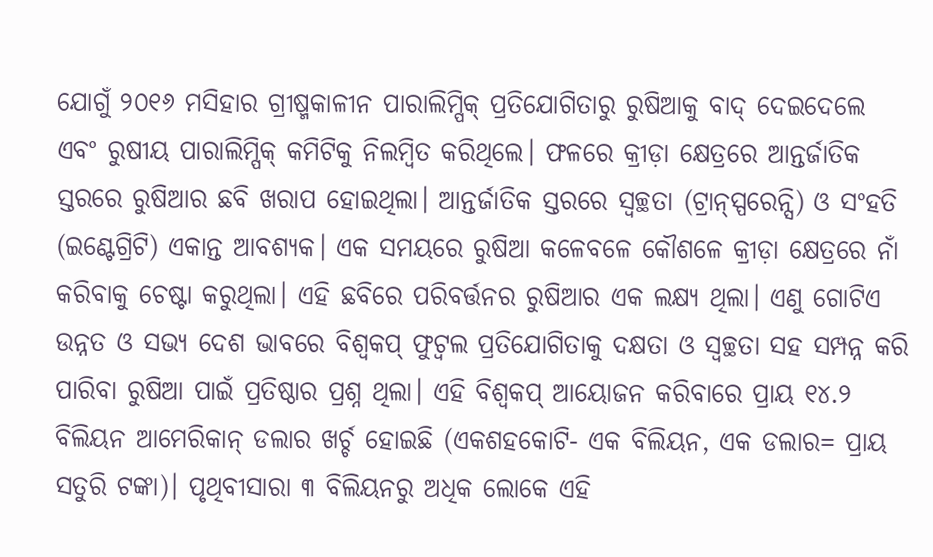ଯୋଗୁଁ ୨୦୧୬ ମସିହାର ଗ୍ରୀଷ୍ମକାଳୀନ ପାରାଲିମ୍ପିକ୍ ପ୍ରତିଯୋଗିତାରୁ ରୁଷିଆକୁ ବାଦ୍ ଦେଇଦେଲେ ଏବଂ ରୁଷୀୟ ପାରାଲିମ୍ପିକ୍ କମିଟିକୁ ନିଲମ୍ବିତ କରିଥିଲେ। ଫଳରେ କ୍ରୀଡ଼ା କ୍ଷେତ୍ରରେ ଆନ୍ତର୍ଜାତିକ ସ୍ତରରେ ରୁଷିଆର ଛବି ଖରାପ ହୋଇଥିଲା। ଆନ୍ତର୍ଜାତିକ ସ୍ତରରେ ସ୍ବଚ୍ଛତା (ଟ୍ରାନ୍ସ୍ପରେନ୍ସି) ଓ ସଂହତି (ଇଣ୍ଟେଗ୍ରିଟି) ଏକାନ୍ତ ଆବଶ୍ୟକ। ଏକ ସମୟରେ ରୁଷିଆ କଳେବଳେ କୌଶଳେ କ୍ରୀଡ଼ା କ୍ଷେତ୍ରରେ ନାଁ କରିବାକୁ ଚେଷ୍ଟା କରୁଥିଲା। ଏହି ଛବିରେ ପରିବର୍ତ୍ତନର ରୁଷିଆର ଏକ ଲକ୍ଷ୍ୟ ଥିଲା। ଏଣୁ ଗୋଟିଏ ଉନ୍ନତ ଓ ସଭ୍ୟ ଦେଶ ଭାବରେ ବିଶ୍ବକପ୍ ଫୁଟ୍ବଲ ପ୍ରତିଯୋଗିତାକୁ ଦକ୍ଷତା ଓ ସ୍ବଚ୍ଛତା ସହ ସମ୍ପନ୍ନ କରି ପାରିବା ରୁଷିଆ ପାଇଁ ପ୍ରତିଷ୍ଠାର ପ୍ରଶ୍ନ ଥିଲା। ଏହି ବିଶ୍ବକପ୍ ଆୟୋଜନ କରିବାରେ ପ୍ରାୟ ୧୪.୨ ବିଲିୟନ ଆମେରିକାନ୍ ଡଲାର ଖର୍ଚ୍ଚ ହୋଇଛି (ଏକଶହକୋଟି- ଏକ ବିଲିୟନ, ଏକ ଡଲାର= ପ୍ରାୟ ସତୁରି ଟଙ୍କା)। ପୃଥିବୀସାରା ୩ ବିଲିୟନରୁ ଅଧିକ ଲୋକେ ଏହି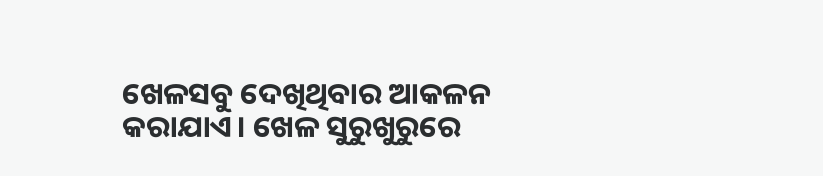ଖେଳସବୁ ଦେଖିଥିବାର ଆକଳନ କରାଯାଏ। ଖେଳ ସୁରୁଖୁରୁରେ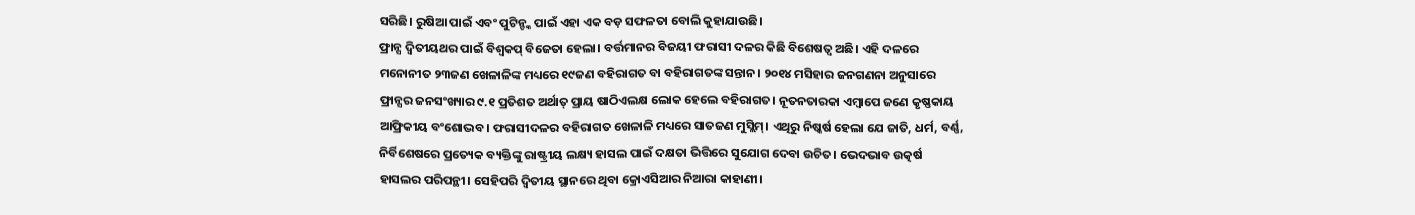ସରିଛି। ରୁଷିଆ ପାଇଁ ଏବଂ ପୁଟିନ୍ଙ୍କ ପାଇଁ ଏହା ଏକ ବଡ଼ ସଫଳତା ବୋଲି କୁହାଯାଉଛି।
ଫ୍ରାନ୍ସ ଦ୍ବିତୀୟଥର ପାଇଁ ବିଶ୍ବକପ୍ ବିଜେତା ହେଲା। ବର୍ତ୍ତମାନର ବିଜୟୀ ଫରାସୀ ଦଳର କିଛି ବିଶେଷତ୍ବ ଅଛି। ଏହି ଦଳରେ ମନୋନୀତ ୨୩ଜଣ ଖେଳାଳିଙ୍କ ମଧ୍ୟରେ ୧୯ଜଣ ବହିରାଗତ ବା ବହିରାଗତଙ୍କ ସନ୍ତାନ। ୨୦୧୪ ମସିହାର ଜନଗଣନା ଅନୁସାରେ ଫ୍ରାନ୍ସର ଜନସଂଖ୍ୟାର ୯.୧ ପ୍ରତିଶତ ଅର୍ଥାତ୍ ପ୍ରାୟ ଷାଠିଏଲକ୍ଷ ଲୋକ ହେଲେ ବହିରାଗତ। ନୂତନତାରକା ଏମ୍ବାପେ ଜଣେ କୃଷ୍ଣକାୟ ଆଫ୍ରିକୀୟ ବଂଶୋଦ୍ଭବ। ଫରାସୀଦଳର ବହିରାଗତ ଖେଳାଳି ମଧ୍ୟରେ ସାତଜଣ ମୁସ୍ଲିମ୍। ଏଥିରୁ ନିଷ୍କର୍ଷ ହେଲା ଯେ ଜାତି, ଧର୍ମ, ବର୍ଣ୍ଣ, ନିର୍ବିଶେଷରେ ପ୍ରତ୍ୟେକ ବ୍ୟକ୍ତିଙ୍କୁ ରାଷ୍ଟ୍ରୀୟ ଲକ୍ଷ୍ୟ ହାସଲ ପାଇଁ ଦକ୍ଷତା ଭିତ୍ତିରେ ସୁଯୋଗ ଦେବା ଉଚିତ। ଭେଦଭାବ ଉତ୍କର୍ଷ ହାସଲର ପରିପନ୍ଥୀ। ସେହିପରି ଦ୍ବିତୀୟ ସ୍ଥାନରେ ଥିବା କ୍ରୋଏସିଆର ନିଆରା କାହାଣୀ।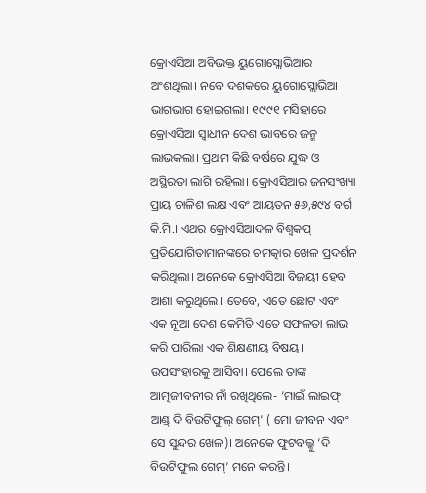କ୍ରୋଏସିଆ ଅବିଭକ୍ତ ୟୁଗୋସ୍ଲୋଭିଆର ଅଂଶଥିଲା। ନବେ ଦଶକରେ ୟୁଗୋସ୍ଲୋଭିଆ ଭାଗଭାଗ ହୋଇଗଲା। ୧୯୯୧ ମସିହାରେ କ୍ରୋଏସିଆ ସ୍ବାଧୀନ ଦେଶ ଭାବରେ ଜନ୍ମ ଲାଭକଲା। ପ୍ରଥମ କିଛି ବର୍ଷରେ ଯୁଦ୍ଧ ଓ ଅସ୍ଥିରତା ଲାଗି ରହିଲା। କ୍ରୋଏସିଆର ଜନସଂଖ୍ୟା ପ୍ରାୟ ଚାଳିଶ ଲକ୍ଷ ଏବଂ ଆୟତନ ୫୬,୫୯୪ ବର୍ଗ କି.ମି.। ଏଥର କ୍ରୋଏସିଆଦଳ ବିଶ୍ବକପ୍ ପ୍ରତିଯୋଗିତାମାନଙ୍କରେ ଚମତ୍କାର ଖେଳ ପ୍ରଦର୍ଶନ କରିଥିଲା। ଅନେକେ କ୍ରୋଏସିଆ ବିଜୟୀ ହେବ ଆଶା କରୁଥିଲେ। ତେବେ, ଏତେ ଛୋଟ ଏବଂ ଏକ ନୂଆ ଦେଶ କେମିତି ଏତେ ସଫଳତା ଲାଭ କରି ପାରିଲା ଏକ ଶିକ୍ଷଣୀୟ ବିଷୟ।
ଉପସଂହାରକୁ ଆସିବା। ପେଲେ ତାଙ୍କ ଆତ୍ମଜୀବନୀର ନାଁ ରଖିଥିଲେ- ‘ମାଇଁ ଲାଇଫ୍ ଆଣ୍ଡ୍ ଦି ବିଉଟିଫୁଲ୍ ଗେମ୍’ ( ମୋ ଜୀବନ ଏବଂ ସେ ସୁନ୍ଦର ଖେଳ)। ଅନେକେ ଫୁଟବଲ୍କୁ ‘ଦି ବିଉଟିଫୁଲ ଗେମ୍’ ମନେ କରନ୍ତି।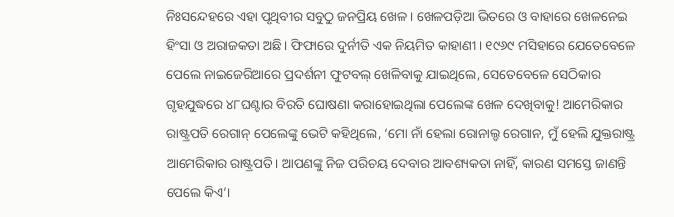ନିଃସନ୍ଦେହରେ ଏହା ପୃଥିବୀର ସବୁଠୁ ଜନପ୍ରିୟ ଖେଳ। ଖେଳପଡ଼ିଆ ଭିତରେ ଓ ବାହାରେ ଖେଳନେଇ ହିଂସା ଓ ଅରାଜକତା ଅଛି। ଫିଫାରେ ଦୁର୍ନୀତି ଏକ ନିୟମିତ କାହାଣୀ। ୧୯୬୯ ମସିହାରେ ଯେତେବେଳେ ପେଲେ ନାଇଜେରିଆରେ ପ୍ରଦର୍ଶନୀ ଫୁଟବଲ୍ ଖେଳିବାକୁ ଯାଇଥିଲେ, ସେତେବେଳେ ସେଠିକାର ଗୃହଯୁଦ୍ଧରେ ୪୮ଘଣ୍ଟାର ବିରତି ଘୋଷଣା କରାହୋଇଥିଲା ପେଲେଙ୍କ ଖେଳ ଦେଖିବାକୁ! ଆମେରିକାର ରାଷ୍ଟ୍ରପତି ରେଗାନ୍ ପେଲେଙ୍କୁ ଭେଟି କହିଥିଲେ, ‘ମୋ ନାଁ ହେଲା ରୋନାଲ୍ଡ ରେଗାନ, ମୁଁ ହେଲି ଯୁକ୍ତରାଷ୍ଟ୍ର ଆମେରିକାର ରାଷ୍ଟ୍ରପତି। ଆପଣଙ୍କୁ ନିଜ ପରିଚୟ ଦେବାର ଆବଶ୍ୟକତା ନାହିଁ, କାରଣ ସମସ୍ତେ ଜାଣନ୍ତି ପେଲେ କିଏ’।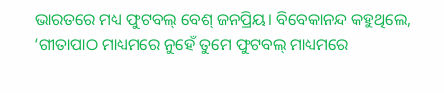ଭାରତରେ ମଧ୍ୟ ଫୁଟବଲ୍ ବେଶ୍ ଜନପ୍ରିୟ। ବିବେକାନନ୍ଦ କହୁଥିଲେ, ‘ଗୀତାପାଠ ମାଧ୍ୟମରେ ନୁହେଁ ତୁମେ ଫୁଟବଲ୍ ମାଧ୍ୟମରେ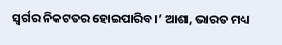ସ୍ବର୍ଗର ନିକଟତର ହୋଇପାରିବ।’ ଆଶା, ଭାରତ ମଧ୍ୟ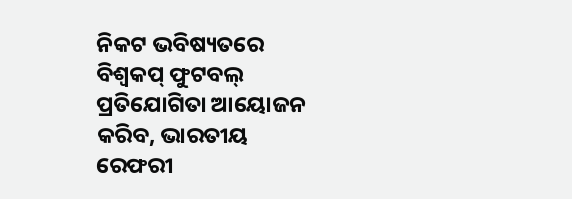ନିକଟ ଭବିଷ୍ୟତରେ ବିଶ୍ବକପ୍ ଫୁଟବଲ୍ ପ୍ରତିଯୋଗିତା ଆୟୋଜନ କରିବ, ଭାରତୀୟ ରେଫରୀ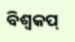ବିଶ୍ବକପ୍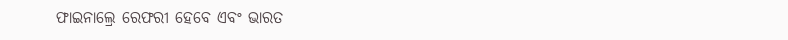ଫାଇନାଲ୍ରେ ରେଫରୀ ହେବେ ଏବଂ ଭାରତ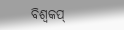ବିଶ୍ବକପ୍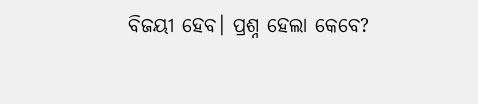ବିଜୟୀ ହେବ। ପ୍ରଶ୍ନ ହେଲା କେବେ?